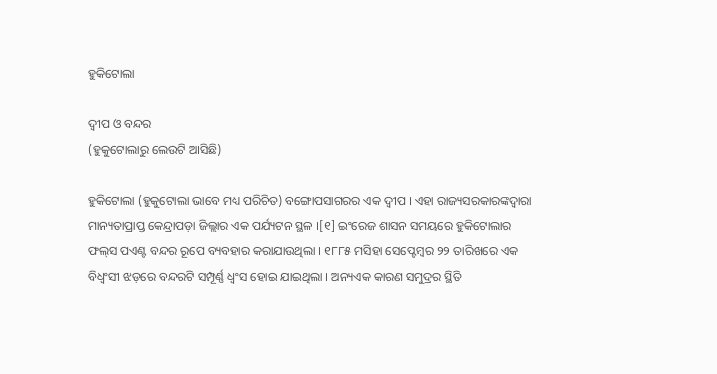ହୁକିଟୋଲା

ଦ୍ଵୀପ ଓ ବନ୍ଦର
(ହୁକୁଟୋଲାରୁ ଲେଉଟି ଆସିଛି)

ହୁକିଟୋଲା (ହୁକୁଟୋଲା ଭାବେ ମଧ୍ୟ ପରିଚିତ) ବଙ୍ଗୋପସାଗରର ଏକ ଦ୍ୱୀପ । ଏହା ରାଜ୍ୟସରକାରଙ୍କଦ୍ୱାରା ମାନ୍ୟତାପ୍ରାପ୍ତ କେନ୍ଦ୍ରାପଡ଼ା ଜିଲ୍ଲାର ଏକ ପର୍ଯ୍ୟଟନ ସ୍ଥଳ ।[୧] ଇଂରେଜ ଶାସନ ସମୟରେ ହୁକିଟୋଲାର ଫଲ୍‌ସ ପଏଣ୍ଟ ବନ୍ଦର ରୂପେ ବ୍ୟବହାର କରାଯାଉଥିଲା । ୧୮୮୫ ମସିହା ସେପ୍ଟେମ୍ବର ୨୨ ତାରିଖରେ ଏକ ବିଧ୍ୱଂସୀ ଝଡ଼ରେ ବନ୍ଦରଟି ସମ୍ପୂର୍ଣ୍ଣ ଧ୍ୱଂସ ହୋଇ ଯାଇଥିଲା । ଅନ୍ୟଏକ କାରଣ ସମୁଦ୍ରର ସ୍ଥିତି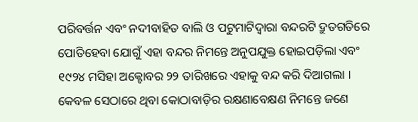ପରିବର୍ତ୍ତନ ଏବଂ ନଦୀବାହିତ ବାଲି ଓ ପଟୁମାଟିଦ୍ୱାରା ବନ୍ଦରଟି ଦ୍ରୁତଗତିରେ ପୋତିହେବା ଯୋଗୁଁ ଏହା ବନ୍ଦର ନିମନ୍ତେ ଅନୁପଯୁକ୍ତ ହୋଇପଡ଼ିଲା ଏବଂ ୧୯୨୪ ମସିହା ଅକ୍ଟୋବର ୨୨ ତାରିଖରେ ଏହାକୁ ବନ୍ଦ କରି ଦିଆଗଲା । କେବଳ ସେଠାରେ ଥିବା କୋଠାବାଡ଼ିର ରକ୍ଷଣାବେକ୍ଷଣ ନିମନ୍ତେ ଜଣେ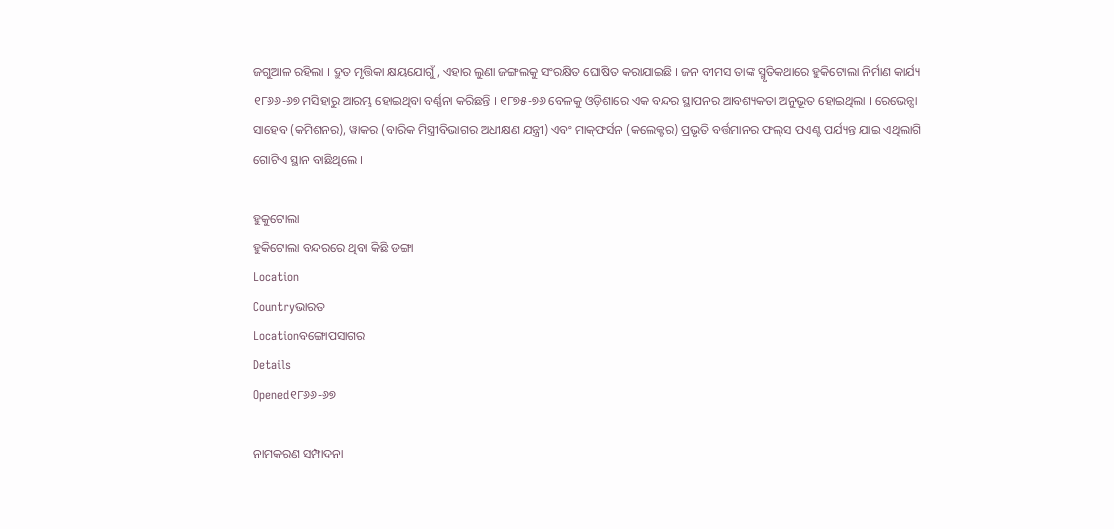ଜଗୁଆଳ ରହିଲା । ଦ୍ରୁତ ମୃତ୍ତିକା କ୍ଷୟଯୋଗୁଁ, ଏହାର ଲୁଣା ଜଙ୍ଗଲକୁ ସଂରକ୍ଷିତ ଘୋଷିତ କରାଯାଇଛି । ଜନ ବୀମସ ତାଙ୍କ ସ୍ମୃତିକଥାରେ ହୁକିଟୋଲା ନିର୍ମାଣ କାର୍ଯ୍ୟ ୧୮୬୬-୬୭ ମସିହାରୁ ଆରମ୍ଭ ହୋଇଥିବା ବର୍ଣ୍ଣନା କରିଛନ୍ତି । ୧୮୭୫-୭୬ ବେଳକୁ ଓଡ଼ିଶାରେ ଏକ ବନ୍ଦର ସ୍ଥାପନର ଆବଶ୍ୟକତା ଅନୁଭୂତ ହୋଇଥିଲା । ରେଭେନ୍ସା ସାହେବ (କମିଶନର), ୱାକର (ବାରିକ ମିସ୍ତ୍ରୀବିଭାଗର ଅଧୀକ୍ଷଣ ଯନ୍ତ୍ରୀ) ଏବଂ ମାକ୍‌ଫର୍ସନ (କଲେକ୍ଟର) ପ୍ରଭୃତି ବର୍ତ୍ତମାନର ଫଲ୍‌ସ ପଏଣ୍ଟ ପର୍ଯ୍ୟନ୍ତ ଯାଇ ଏଥିଲାଗି ଗୋଟିଏ ସ୍ଥାନ ବାଛିଥିଲେ ।

ହୁକୁଟୋଲା
ହୁକିଟୋଲା ବନ୍ଦରରେ ଥିବା କିଛି ଡଙ୍ଗା
Location
Countryଭାରତ
Locationବଙ୍ଗୋପସାଗର
Details
Opened୧୮୬୬-୬୭

ନାମକରଣ ସମ୍ପାଦନା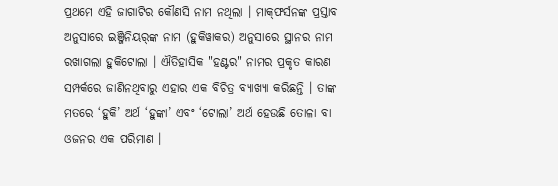ପ୍ରଥମେ ଏହି ଜାଗାଟିର କୌଣସି ନାମ ନଥିଲା । ମାକ୍‌ଫର୍ସନଙ୍କ ପ୍ରସ୍ତାବ ଅନୁସାରେ ଇଞ୍ଜିନିୟର୍‌ଙ୍କ ନାମ (ହୁକିୱାକର) ଅନୁସାରେ ସ୍ଥାନର ନାମ ରଖାଗଲା ହୁକିଟୋଲା । ଐତିହାସିକ "ହଣ୍ଟର" ନାମର ପ୍ରକୃତ କାରଣ ସମ୍ପର୍କରେ ଜାଣିନଥିବାରୁ ଏହାର ଏକ ବିଚିତ୍ର ବ୍ୟାଖ୍ୟା କରିଛନ୍ତି । ତାଙ୍କ ମତରେ ‘ହୁକି’ ଅର୍ଥ ‘ହୁଙ୍କା’ ଏବଂ ‘ଟୋଲା’ ଅର୍ଥ ହେଉଛି ତୋଳା ବା ଓଜନର ଏକ ପରିମାଣ ।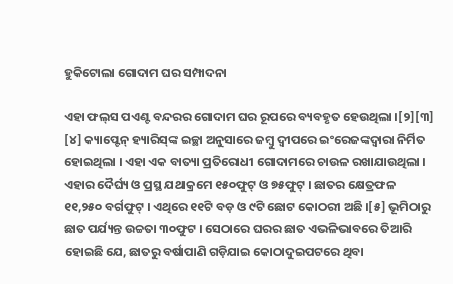ହୁକିଟୋଲା ଗୋଦାମ ଘର ସମ୍ପାଦନା

ଏହା ଫଲ୍‌ସ ପଏଣ୍ଟ ବନ୍ଦରର ଗୋଦାମ ଘର ରୂପରେ ବ୍ୟବହୃତ ହେଉଥିଲା ।[୨][୩] [୪] କ୍ୟାପ୍ଟେନ୍ ହ୍ୟାରିସ୍‌ଙ୍କ ଇଚ୍ଛା ଅନୁସାରେ ଜମ୍ବୁ ଦ୍ୱୀପରେ ଇଂରେଜଙ୍କଦ୍ୱାରା ନିର୍ମିତ ହୋଇଥିଲା । ଏହା ଏକ ବାତ୍ୟା ପ୍ରତିରୋଧୀ ଗୋଦାମରେ ଚାଉଳ ରଖାଯାଉଥିଲା । ଏହାର ଦୈର୍ଘ୍ୟ ଓ ପ୍ରସ୍ଥ ଯଥାକ୍ରମେ ୧୫୦ଫୁଟ୍ ଓ ୭୫ଫୁଟ୍ । ଛାତର କ୍ଷେତ୍ରଫଳ ୧୧,୨୫୦ ବର୍ଗଫୁଟ୍ । ଏଥିରେ ୧୧ଟି ବଡ଼ ଓ ୯ଟି ଛୋଟ କୋଠରୀ ଅଛି ।[୫] ଭୂମିଠାରୁ ଛାତ ପର୍ଯ୍ୟନ୍ତ ଉଚ୍ଚତା ୩୦ଫୁଟ । ସେଠାରେ ଘରର ଛାତ ଏଭଳିଭାବରେ ତିଆରି ହୋଇଛି ଯେ, ଛାତରୁ ବର୍ଷାପାଣି ଗଡ଼ିଯାଇ କୋଠାଦୁଇପଟରେ ଥିବା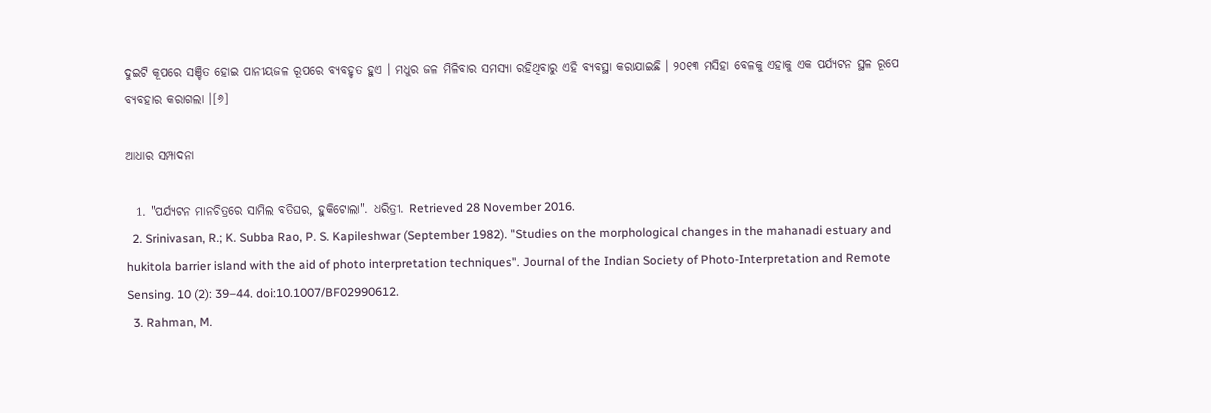ଦୁଇଟି କୂପରେ ସଞ୍ଚିତ ହୋଇ ପାନୀୟଜଳ ରୂପରେ ବ୍ୟବହୃତ ହୁଏ । ମଧୁର ଜଳ ମିଳିବାର ସମସ୍ୟା ରହିଥିବାରୁ ଏହି ବ୍ୟବସ୍ଥା କରାଯାଇଛି । ୨୦୧୩ ମସିହା ବେଳକୁ ଏହାକୁ ଏକ ପର୍ଯ୍ୟଟନ ସ୍ଥଳ ରୂପେ ବ୍ୟବହାର କରାଗଲା ।[୬]

ଆଧାର ସମ୍ପାଦନା

  1. "ପର୍ଯ୍ୟଟନ ମାନଚିତ୍ରରେ ସାମିଲ ବତିଘର, ହୁକିଟୋଲା". ଧରିତ୍ରୀ. Retrieved 28 November 2016.
  2. Srinivasan, R.; K. Subba Rao, P. S. Kapileshwar (September 1982). "Studies on the morphological changes in the mahanadi estuary and hukitola barrier island with the aid of photo interpretation techniques". Journal of the Indian Society of Photo-Interpretation and Remote Sensing. 10 (2): 39–44. doi:10.1007/BF02990612.
  3. Rahman, M.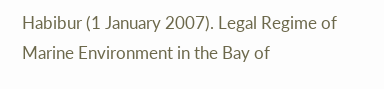Habibur (1 January 2007). Legal Regime of Marine Environment in the Bay of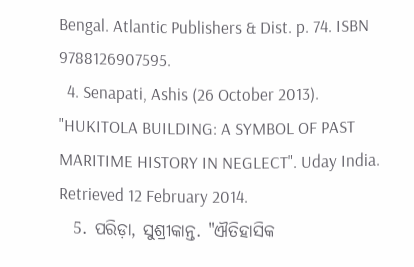Bengal. Atlantic Publishers & Dist. p. 74. ISBN 9788126907595.
  4. Senapati, Ashis (26 October 2013). "HUKITOLA BUILDING: A SYMBOL OF PAST MARITIME HISTORY IN NEGLECT". Uday India. Retrieved 12 February 2014.
  5. ପରିଡ଼ା, ସୁଶ୍ରୀକାନ୍ତ. "ଐତିହାସିକ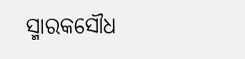ସ୍ମାରକସୌଧ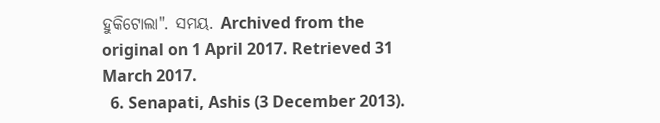ହୁକିଟୋଲା". ସମୟ. Archived from the original on 1 April 2017. Retrieved 31 March 2017.
  6. Senapati, Ashis (3 December 2013).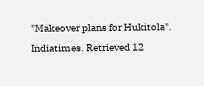"Makeover plans for Hukitola". Indiatimes. Retrieved 12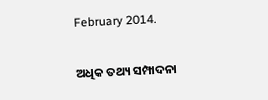February 2014.

ଅଧିକ ତଥ୍ୟ ସମ୍ପାଦନା